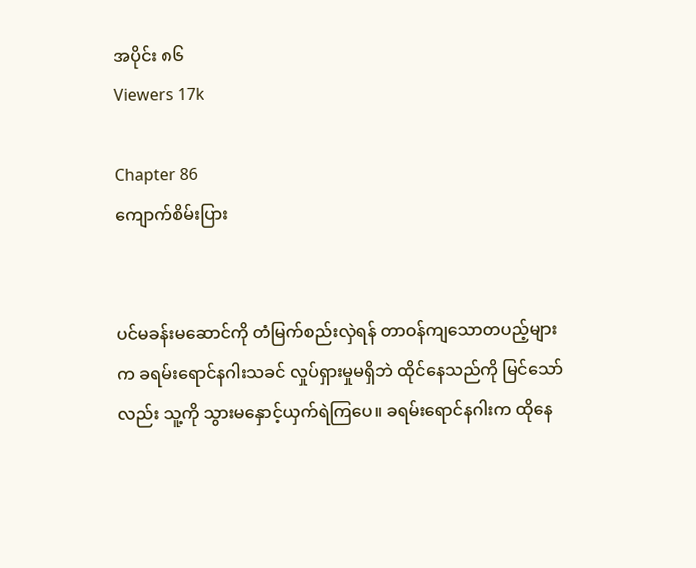အပိုင်း ၈၆
Viewers 17k

Chapter 86
ကျောက်စိမ်းပြား


ပင်မခန်းမဆောင်ကို တံမြက်စည်းလှဲရန် တာဝန်ကျသောတပည့်များက ခရမ်းရောင်နဂါးသခင် လှုပ်ရှားမှုမရှိဘဲ ထိုင်နေသည်ကို မြင်သော်လည်း သူ့ကို သွားမနှောင့်ယှက်ရဲကြပေ။ ခရမ်းရောင်နဂါးက ထိုနေ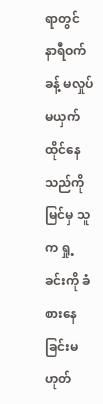ရာတွင် နာရီဝက်ခန့် မလှုပ်မယှက်ထိုင်နေသည်ကိုမြင်မှ သူက ရှု့ခင်းကို ခံစားနေခြင်းမဟုတ်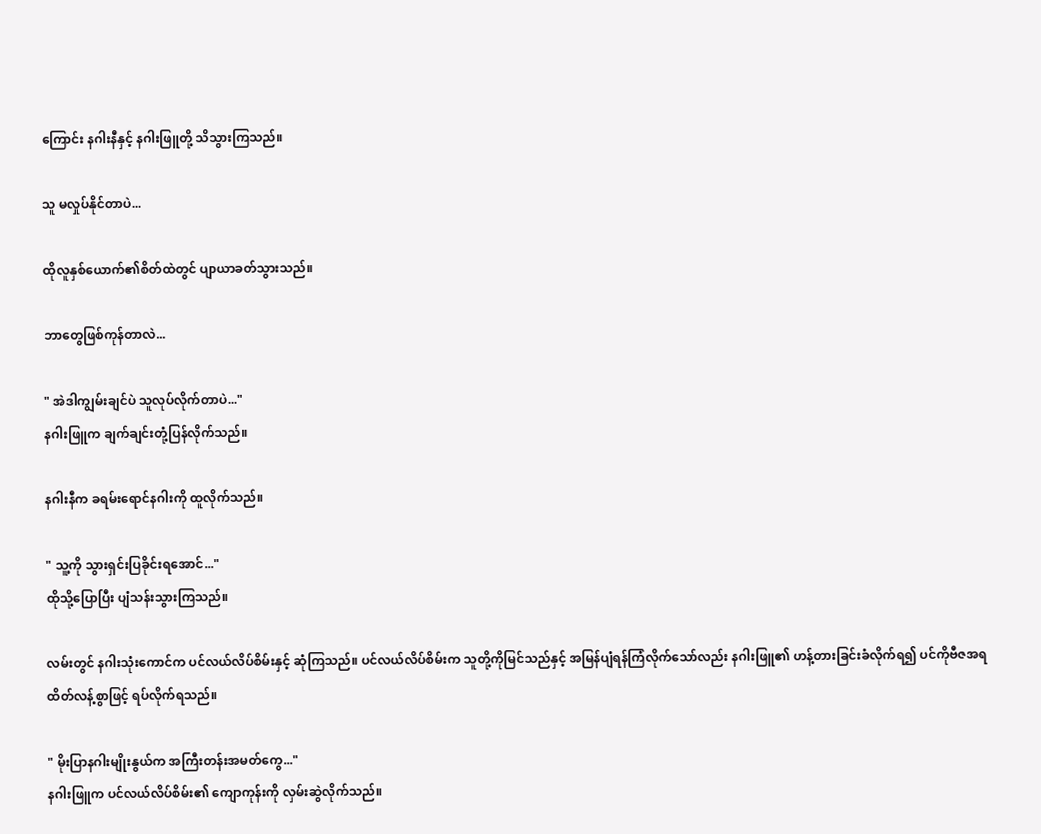ကြောင်း နဂါးနီနှင့် နဂါးဖြူတို့ သိသွားကြသည်။

သူ မလှုပ်နိုင်တာပဲ...

ထိုလူနှစ်ယောက်၏စိတ်ထဲတွင် ပျာယာခတ်သွားသည်။

ဘာတွေဖြစ်ကုန်တာလဲ...

" အဲဒါကျွမ်းချင်ပဲ သူလုပ်လိုက်တာပဲ..."
နဂါးဖြူက ချက်ချင်းတုံ့ပြန်လိုက်သည်။

နဂါးနီက ခရမ်းရောင်နဂါးကို ထူလိုက်သည်။

" သူ့ကို သွားရှင်းပြခိုင်းရအောင်..."
ထိုသို့ပြောပြီး ပျံသန်းသွားကြသည်။

လမ်းတွင် နဂါးသုံးကောင်က ပင်လယ်လိပ်စိမ်းနှင့် ဆုံကြသည်။ ပင်လယ်လိပ်စိမ်းက သူတို့ကိုမြင်သည်နှင့် အမြန်ပျံရန်ကြံလိုက်သော်လည်း နဂါးဖြူ၏ ဟန့်တားခြင်းခံလိုက်ရ၍ ပင်ကိုဗီဇအရ ထိတ်လန့်စွာဖြင့် ရပ်လိုက်ရသည်။

" မိုးပြာနဂါးမျိုးနွယ်က အကြီးတန်းအမတ်ကွေ..."
နဂါးဖြူက ပင်လယ်လိပ်စိမ်း၏ ကျောကုန်းကို လှမ်းဆွဲလိုက်သည်။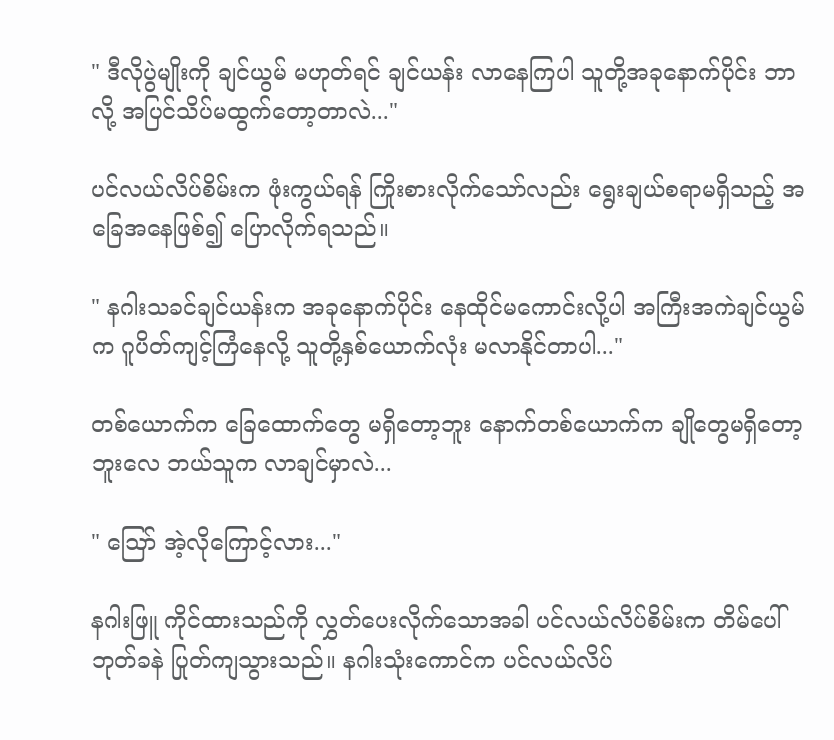" ဒီလိုပွဲမျိုးကို ချင်ယွမ် မဟုတ်ရင် ချင်ယန်း လာနေကြပါ သူတို့အခုနောက်ပိုင်း ဘာလို့ အပြင်သိပ်မထွက်တော့တာလဲ..."

ပင်လယ်လိပ်စိမ်းက ဖုံးကွယ်ရန် ကြိုးစားလိုက်သော်လည်း ရွေးချယ်စရာမရှိသည့် အခြေအနေဖြစ်၍ ပြောလိုက်ရသည်။

" နဂါးသခင်ချင်ယန်းက အခုနောက်ပိုင်း နေထိုင်မကောင်းလို့ပါ အကြီးအကဲချင်ယွမ်က ဂူပိတ်ကျင့်ကြံနေလို့ သူတို့နှစ်ယောက်လုံး မလာနိုင်တာပါ..."

တစ်ယောက်က ခြေထောက်တွေ မရှိတော့ဘူး နောက်တစ်ယောက်က ချိုတွေမရှိတော့ဘူးလေ ဘယ်သူက လာချင်မှာလဲ...

" ဪ အဲ့လိုကြောင့်လား..."

နဂါးဖြူ ကိုင်ထားသည်ကို လွှတ်ပေးလိုက်သောအခါ ပင်လယ်လိပ်စိမ်းက တိမ်ပေါ် ဘုတ်ခနဲ ပြုတ်ကျသွားသည်။ နဂါးသုံးကောင်က ပင်လယ်လိပ်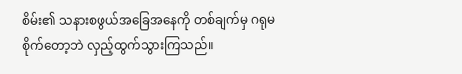စိမ်း၏ သနားစဖွယ်အခြေအနေကို တစ်ချက်မှ ဂရုမစိုက်တော့ဘဲ လှည့်ထွက်သွားကြသည်။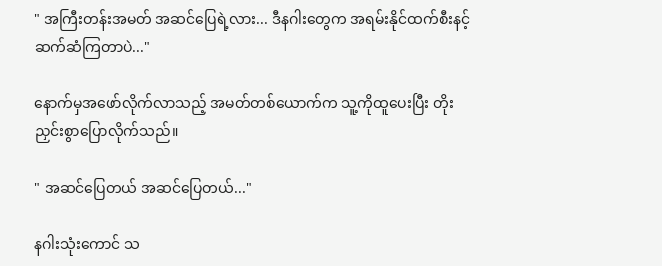" အကြီးတန်းအမတ် အဆင်ပြေရဲ့လား... ဒီနဂါးတွေက အရမ်းနိုင်ထက်စီးနင့် ဆက်ဆံကြတာပဲ..."

နောက်မှအဖော်လိုက်လာသည့် အမတ်တစ်ယောက်က သူ့ကိုထူပေးပြီး တိုးညှင်းစွာပြောလိုက်သည်။

" အဆင်ပြေတယ် အဆင်ပြေတယ်..."

နဂါးသုံးကောင် သ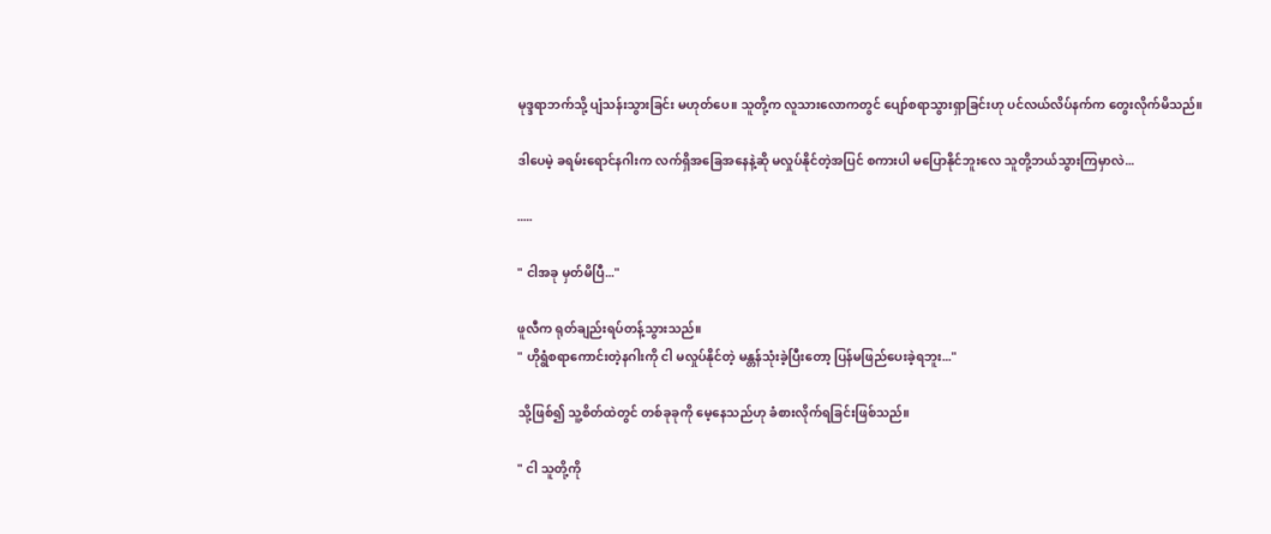မုဒ္ဒရာဘက်သို့ ပျံသန်းသွားခြင်း မဟုတ်ပေ။ သူတို့က လူသားလောကတွင် ပျော်စရာသွားရှာခြင်းဟု ပင်လယ်လိပ်နက်က တွေးလိုက်မိသည်။

ဒါပေမဲ့ ခရမ်းရောင်နဂါးက လက်ရှိအခြေအနေနဲ့ဆို မလှုပ်နိုင်တဲ့အပြင် စကားပါ မပြောနိုင်ဘူးလေ သူတို့ဘယ်သွားကြမှာလဲ...

.....

" ငါအခု မှတ်မိပြီ..."

ဖူလီက ရုတ်ချည်းရပ်တန့်သွားသည်။
" ဟိုရွံစရာကောင်းတဲ့နဂါးကို ငါ မလှုပ်နိုင်တဲ့ မန္တန်သုံးခဲ့ပြီးတော့ ပြန်မဖြည်ပေးခဲ့ရဘူး..."

သို့ဖြစ်၍ သူ့စိတ်ထဲတွင် တစ်ခုခုကို မေ့နေသည်ဟု ခံစားလိုက်ရခြင်းဖြစ်သည်။

" ငါ သူတို့ကို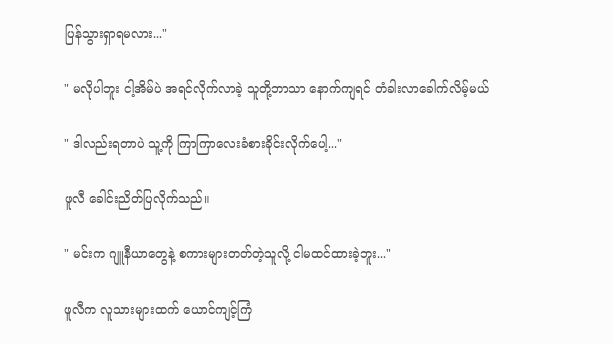ပြန်သွားရှာရမလား..."

" မလိုပါဘူး ငါ့အိမ်ပဲ အရင်လိုက်လာခဲ့ သူတို့ဘာသာ နောက်ကျရင် တံခါးလာခေါက်လိမ့်မယ်

" ဒါလည်းရတာပဲ သူ့ကို ကြာကြာလေးခံစားခိုင်းလိုက်ပေါ့..."

ဖူလီ ခေါင်းညိတ်ပြလိုက်သည်။

" မင်းက ဂျူနီယာတွေနဲ့ စကားများတတ်တဲ့သူလို့ ငါမထင်ထားခဲ့ဘူး..."

ဖူလီက လူသားများထက် ယောင်ကျင့်ကြံ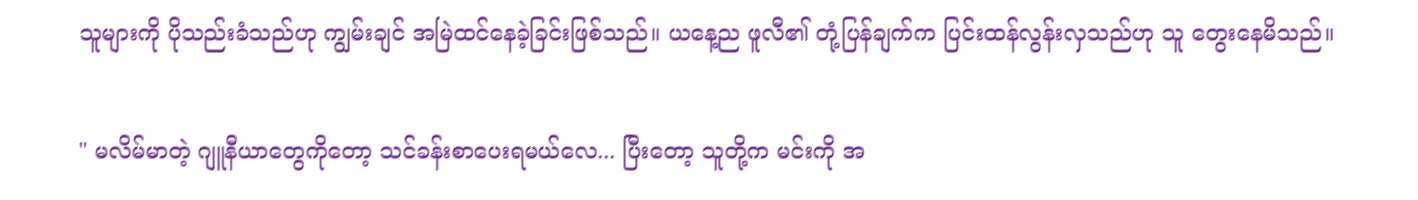သူများကို ပိုသည်းခံသည်ဟု ကျွမ်းချင် အမြဲထင်နေခဲ့ခြင်းဖြစ်သည်။ ယနေ့ည ဖူလီ၏ တုံ့ပြန်ချက်က ပြင်းထန်လွန်းလှသည်ဟု သူ တွေးနေမိသည်။

" မလိမ်မာတဲ့ ဂျူနီယာတွေကိုတော့ သင်ခန်းစာပေးရမယ်လေ... ပြီးတော့ သူတို့က မင်းကို အ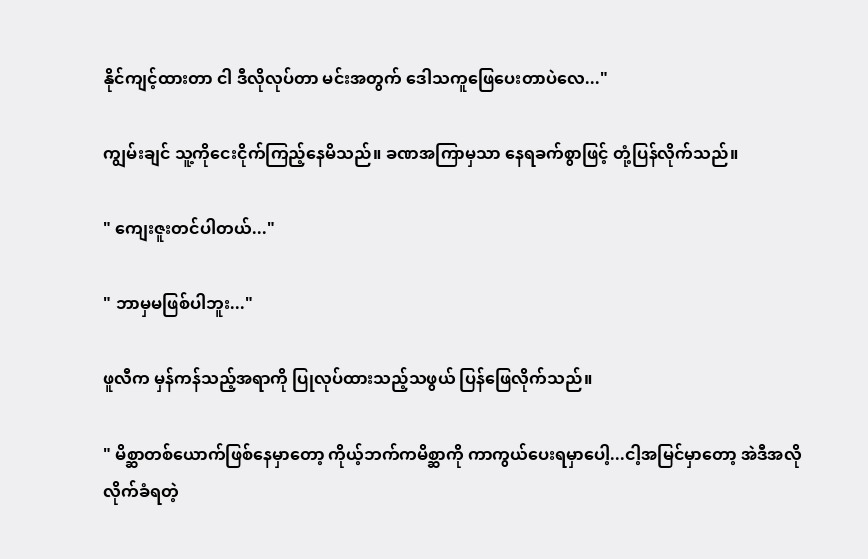နိုင်ကျင့်ထားတာ ငါ ဒီလိုလုပ်တာ မင်းအတွက် ဒေါသကူဖြေပေးတာပဲလေ..."

ကျွမ်းချင် သူ့ကိုငေးငိုက်ကြည့်နေမိသည်။ ခဏအကြာမှသာ နေရခက်စွာဖြင့် တုံ့ပြန်လိုက်သည်။

" ကျေးဇူးတင်ပါတယ်..."

" ဘာမှမဖြစ်ပါဘူး..."

ဖူလီက မှန်ကန်သည့်အရာကို ပြုလုပ်ထားသည့်သဖွယ် ပြန်ဖြေလိုက်သည်။

" မိစ္ဆာတစ်ယောက်ဖြစ်နေမှာတော့ ကိုယ့်ဘက်ကမိစ္ဆာကို ကာကွယ်ပေးရမှာပေါ့...ငါ့အမြင်မှာတော့ အဲဒီအလိုလိုက်ခံရတဲ့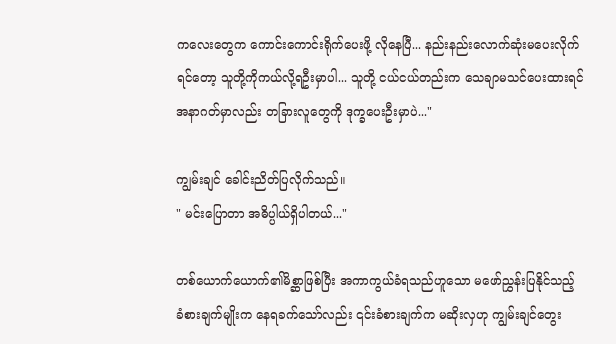ကလေးတွေက ကောင်းကောင်းရိုက်ပေးဖို့ လိုနေပြီ... နည်းနည်းလောက်ဆုံးမပေးလိုက်ရင်တော့ သူတို့ကိုကယ်လို့ရဦးမှာပါ... သူတို့ ငယ်ငယ်တည်းက သေချာမသင်ပေးထားရင် အနာဂတ်မှာလည်း တခြားလူတွေကို ဒုက္ခပေးဦးမှာပဲ..."

ကျွမ်းချင် ခေါင်းညိတ်ပြလိုက်သည်။
" မင်းပြောတာ အဓိပ္ပါယ်ရှိပါတယ်..."

တစ်ယောက်ယောက်၏မိစ္ဆာဖြစ်ပြီး အကာကွယ်ခံရသည်ဟူသော မဖော်ညွှန်းပြနိုင်သည့် ခံစားချက်မျိုးက နေရခက်သော်လည်း ၎င်းခံစားချက်က မဆိုးလှဟု ကျွမ်းချင်တွေး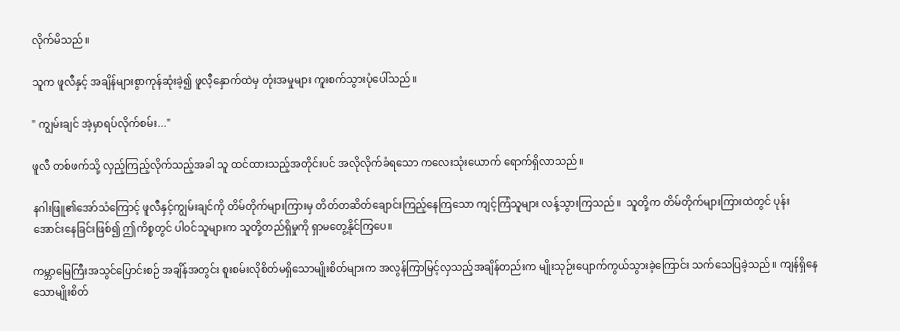လိုက်မိသည်။

သူက ဖူလီနှင့် အချိန်များစွာကုန်ဆုံးခဲ့၍ ဖူလီ့နှောက်ထဲမှ တုံးအမှုများ ကူးစက်သွားပုံပေါ်သည်။

" ကျွမ်းချင် အဲ့မှာရပ်လိုက်စမ်း..."

ဖူလီ တစ်ဖက်သို့ လှည့်ကြည့်လိုက်သည့်အခါ သူ ထင်ထားသည့်အတိုင်းပင် အလိုလိုက်ခံရသော ကလေးသုံးယောက် ရောက်ရှိလာသည်။

နဂါးဖြူ၏အော်သံကြောင့် ဖူလီနှင့်ကျွမ်းချင်ကို တိမ်တိုက်များကြားမှ တိတ်တဆိတ်ချောင်းကြည့်နေကြသော ကျင့်ကြံသူများ လန့်သွားကြသည်။  သူတို့က တိမ်တိုက်များကြားထဲတွင် ပုန်းအောင်းနေခြင်းဖြစ်၍ ဤကိစ္စတွင် ပါဝင်သူများက သူတို့တည်ရှိမှုကို ရှာမတွေ့နိုင်ကြပေ။

ကမ္ဘာမြေကြီးအသွင်ပြောင်းစဉ် အချိန်အတွင်း စူးစမ်းလိုစိတ်မရှိသောမျိုးစိတ်များက အလွန်ကြာမြင့်လှသည့်အချိန်တည်းက မျိုးသုဉ်းပျောက်ကွယ်သွားခဲ့ကြောင်း သက်သေပြခဲ့သည်။ ကျန်ရှိနေသောမျိုးစိတ်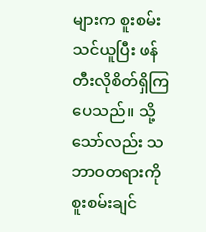များက စူးစမ်းသင်ယူပြီး ဖန်တီးလိုစိတ်ရှိကြပေသည်။ သို့သော်လည်း သဘာဝတရားကို စူးစမ်းချင်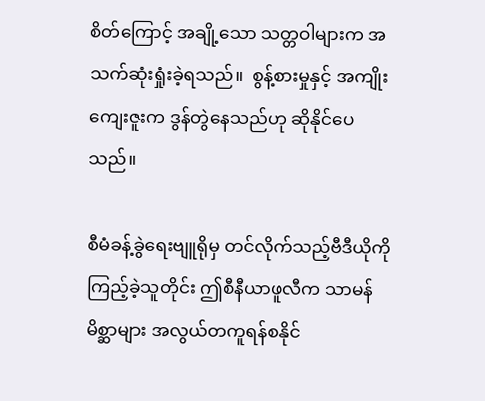စိတ်ကြောင့် အချို့သော သတ္တဝါများက အသက်ဆုံးရှုံးခဲ့ရသည်။  စွန့်စားမှုနှင့် အကျိုးကျေးဇူးက ဒွန်တွဲနေသည်ဟု ဆိုနိုင်ပေသည်။

စီမံခန့်ခွဲရေးဗျူရိုမှ တင်လိုက်သည့်ဗီဒီယိုကိုကြည့်ခဲ့သူတိုင်း ဤစီနီယာဖူလီက သာမန်မိစ္ဆာများ အလွယ်တကူရန်စနိုင်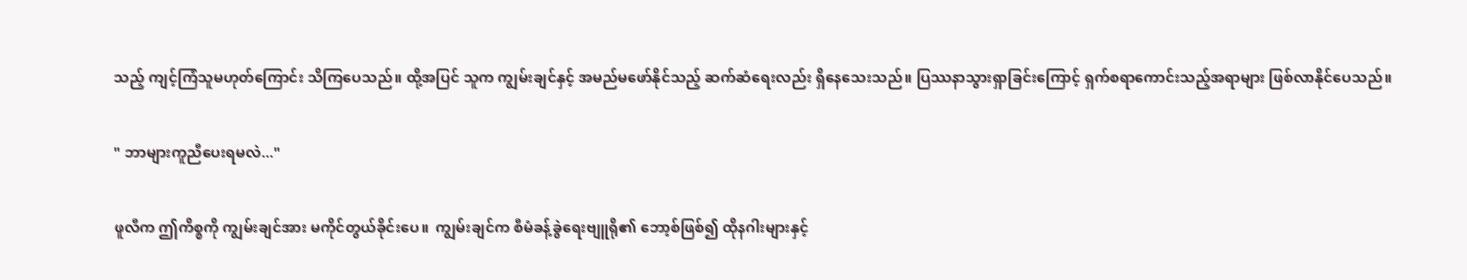သည့် ကျင့်ကြံသူမဟုတ်ကြောင်း သိကြပေသည်။ ထို့အပြင် သူက ကျွမ်းချင်နှင့် အမည်မဖော်နိုင်သည့် ဆက်ဆံရေးလည်း ရှိနေသေးသည်။ ပြဿနာသွားရှာခြင်းကြောင့် ရှက်စရာကောင်းသည့်အရာများ ဖြစ်လာနိုင်ပေသည်။

" ဘာများကူညီပေးရမလဲ..."

ဖူလီက ဤကိစ္စကို ကျွမ်းချင်အား မကိုင်တွယ်ခိုင်းပေ။  ကျွမ်းချင်က စီမံခန့်ခွဲရေးဗျူရို၏ ဘော့စ်ဖြစ်၍ ထိုနဂါးများနှင့်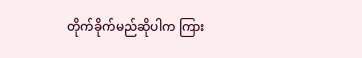တိုက်ခိုက်မည်ဆိုပါက ကြား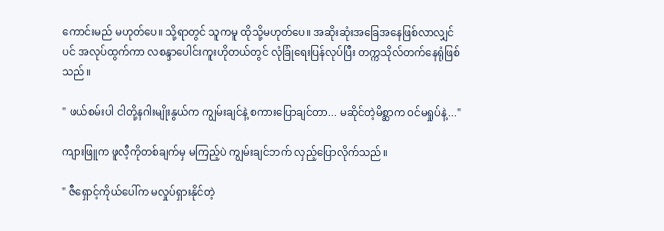ကောင်းမည် မဟုတ်ပေ။ သို့ရာတွင် သူကမူ ထိုသို့မဟုတ်ပေ။ အဆိုးဆုံးအခြေအနေဖြစ်လာလျှင်ပင် အလုပ်ထွက်ကာ လစန္ဒာပေါင်းကူးဟိုတယ်တွင် လုံခြုံရေးပြန်လုပ်ပြီး တက္ကသိုလ်တက်နေရုံဖြစ်သည်။

" ဖယ်စမ်းပါ ငါတို့နဂါးမျိုးနွယ်က ကျွမ်းချင်နဲ့ စကားပြောချင်တာ... မဆိုင်တဲ့မိစ္ဆာက ဝင်မရှုပ်နဲ့..."

ကျားဖြူက ဖူလီ့ကိုတစ်ချက်မှ မကြည့်ပဲ ကျွမ်းချင်ဘက် လှည့်ပြောလိုက်သည်။

" ဇီရှောင့်ကိုယ်ပေါ်က မလှုပ်ရှားနိုင်တဲ့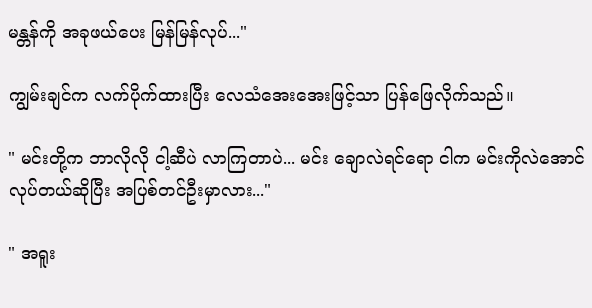မန္တန်ကို အခုဖယ်ပေး မြန်မြန်လုပ်..."

ကျွမ်းချင်က လက်ပိုက်ထားပြီး လေသံအေးအေးဖြင့်သာ ပြန်ဖြေလိုက်သည်။

" မင်းတို့က ဘာလိုလို ငါ့ဆီပဲ လာကြတာပဲ... မင်း ချောလဲရင်ရော ငါက မင်းကိုလဲအောင်လုပ်တယ်ဆိုပြီး အပြစ်တင်ဦးမှာလား..."

" အရူး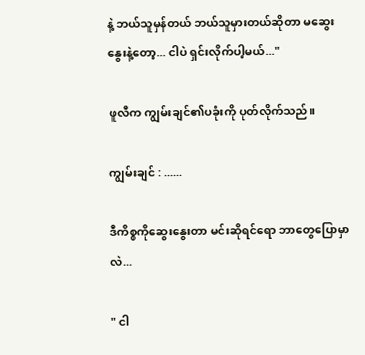နဲ့ ဘယ်သူမှန်တယ် ဘယ်သူမှားတယ်ဆိုတာ မဆွေးနွေးနဲ့တော့... ငါပဲ ရှင်းလိုက်ပါ့မယ်..."

ဖူလီက ကျွမ်းချင်၏ပခုံးကို ပုတ်လိုက်သည်။

ကျွမ်းချင် : ......

ဒီကိစ္စကိုဆွေးနွေးတာ မင်းဆိုရင်ရော ဘာတွေပြောမှာလဲ...

" ငါ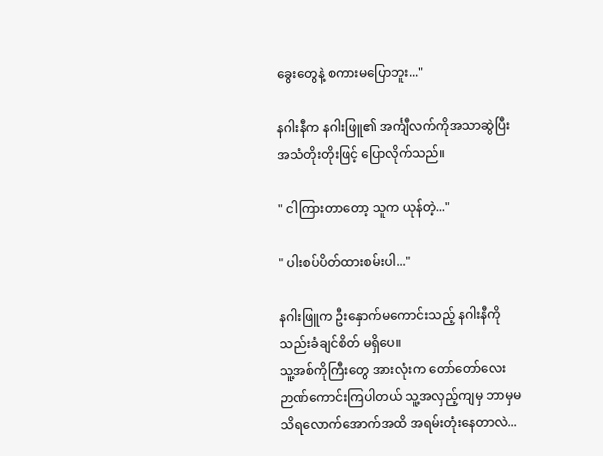ခွေးတွေနဲ့ စကားမပြောဘူး..."

နဂါးနီက နဂါးဖြူ၏ အင်္ကျီလက်ကိုအသာဆွဲပြီး အသံတိုးတိုးဖြင့် ပြောလိုက်သည်။

" ငါကြားတာတော့ သူက ယုန်တဲ့..."

" ပါးစပ်ပိတ်ထားစမ်းပါ..."

နဂါးဖြူက ဦးနှောက်မကောင်းသည့် နဂါးနီကို သည်းခံချင်စိတ် မရှိပေ။
သူ့အစ်ကိုကြီးတွေ အားလုံးက တော်တော်လေး ဉာဏ်ကောင်းကြပါတယ် သူ့အလှည့်ကျမှ ဘာမှမသိရလောက်အောက်အထိ အရမ်းတုံးနေတာလဲ...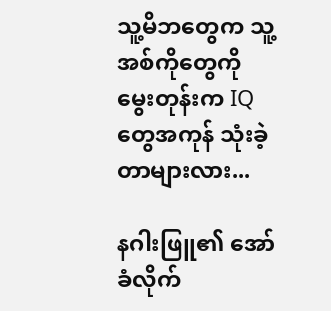သူ့မိဘတွေက သူ့အစ်ကိုတွေကို မွေးတုန်းက IQတွေအကုန် သုံးခဲ့တာများလား...

နဂါးဖြူ၏ အော်ခံလိုက်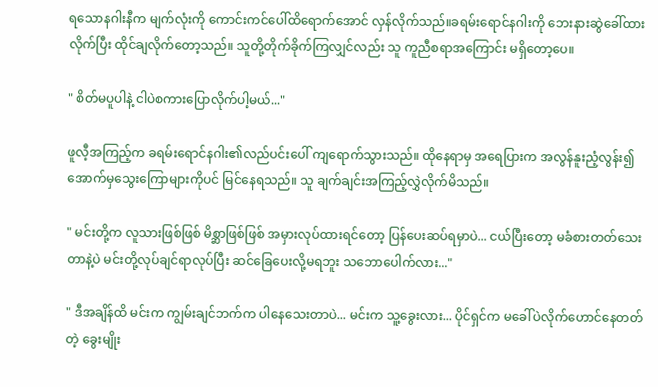ရသောနဂါးနီက မျက်လုံးကို ကောင်းကင်ပေါ်ထိရောက်အောင် လှန်လိုက်သည်။ခရမ်းရောင်နဂါးကို ဘေးနားဆွဲခေါ်ထားလိုက်ပြီး ထိုင်ချလိုက်တော့သည်။ သူတို့တိုက်ခိုက်ကြလျှင်လည်း သူ ကူညီစရာအကြောင်း မရှိတော့ပေ။

" စိတ်မပူပါနဲ့ ငါပဲစကားပြောလိုက်ပါ့မယ်..."

ဖူလီ့အကြည့်က ခရမ်းရောင်နဂါး၏လည်ပင်းပေါ် ကျရောက်သွားသည်။ ထိုနေရာမှ အရေပြားက အလွန်နူးညံ့လွန်း၍ အောက်မှသွေးကြောများကိုပင် မြင်နေရသည်။ သူ ချက်ချင်းအကြည့်လွှဲလိုက်မိသည်။

" မင်းတို့က လူသားဖြစ်ဖြစ် မိစ္ဆာဖြစ်ဖြစ် အမှားလုပ်ထားရင်တော့ ပြန်ပေးဆပ်ရမှာပဲ... ငယ်ပြီးတော့ မခံစားတတ်သေးတာနဲ့ပဲ မင်းတို့လုပ်ချင်ရာလုပ်ပြီး ဆင်ခြေပေးလို့မရဘူး သဘောပေါက်လား..."

" ဒီအချိန်ထိ မင်းက ကျွမ်းချင်ဘက်က ပါနေသေးတာပဲ... မင်းက သူ့ခွေးလား... ပိုင်ရှင်က မခေါ်ပဲလိုက်ဟောင်နေတတ်တဲ့ ခွေးမျိုး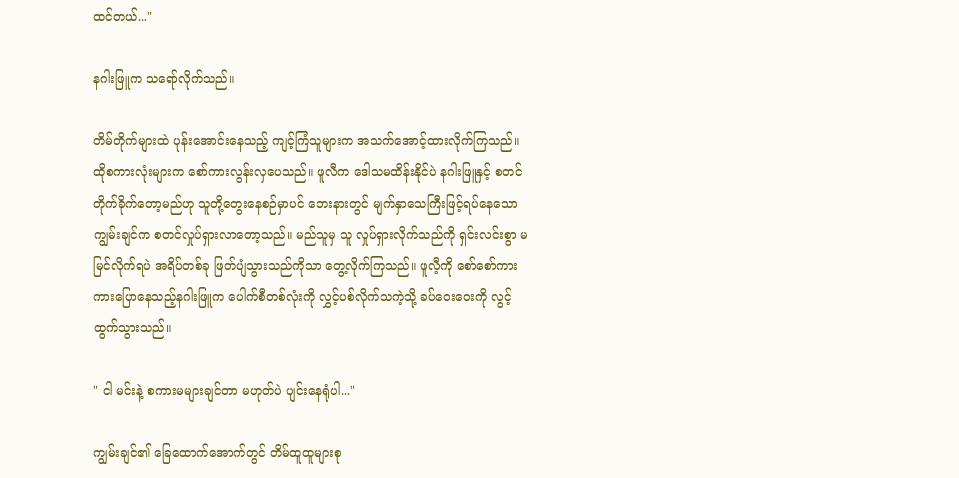ထင်တယ်..."

နဂါးဖြူက သရော်လိုက်သည်။

တိမ်တိုက်များထဲ ပုန်းအောင်းနေသည့် ကျင့်ကြံသူများက အသက်အောင့်ထားလိုက်ကြသည်။ ထိုစကားလုံးများက စော်ကားလွန်းလှပေသည်။ ဖူလီက ဒေါသမထိန်းနိုင်ပဲ နဂါးဖြူနှင့် စတင်တိုက်ခိုက်တော့မည်ဟု သူတို့တွေးနေစဉ်မှာပင် ဘေးနားတွင် မျက်နှာသေကြီးဖြင့်ရပ်နေသော ကျွမ်းချင်က စတင်လှုပ်ရှားလာတော့သည်။ မည်သူမှ သူ လှုပ်ရှားလိုက်သည်ကို ရှင်းလင်းစွာ မမြင်လိုက်ရပဲ အရိပ်တစ်ခု ဖြတ်ပျံသွားသည်ကိုသာ တွေ့လိုက်ကြသည်။ ဖူလီ့ကို စော်စော်ကားကားပြောနေသည့်နဂါးဖြူက ပေါက်စီတစ်လုံးကို လွှင့်ပစ်လိုက်သကဲ့သို့ ခပ်ဝေးဝေးကို လွင့်ထွက်သွားသည်။

" ငါ မင်းနဲ့ စကားမများချင်တာ မဟုတ်ပဲ ပျင်းနေရုံပါ..."

ကျွမ်းချင်၏ ခြေထောက်အောက်တွင် တိမ်ထူထူများစု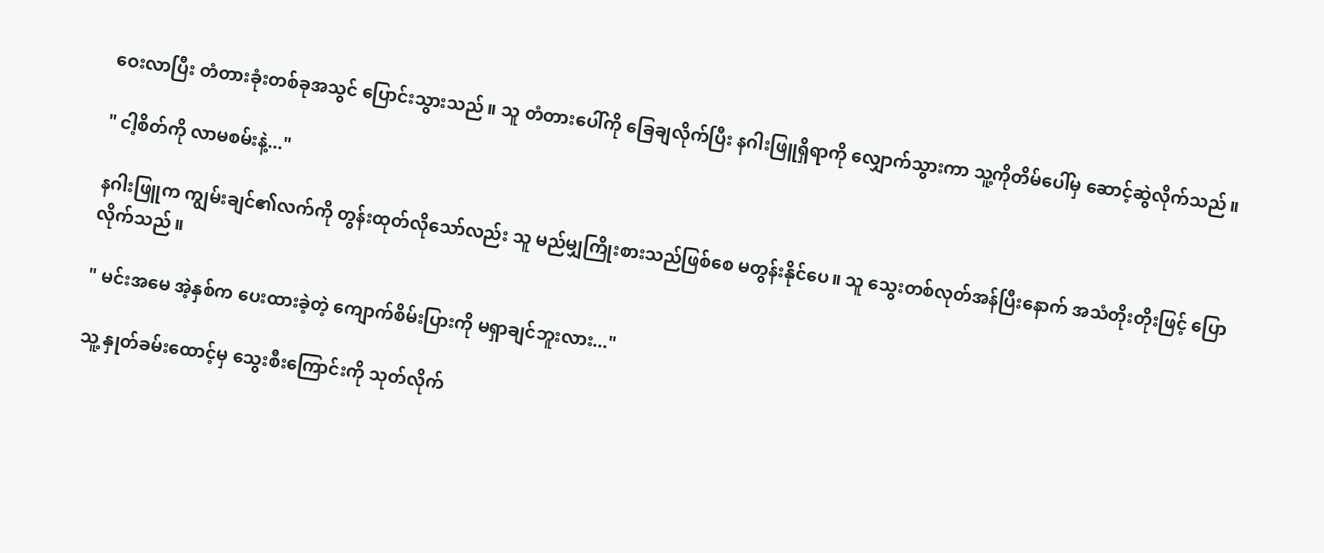ဝေးလာပြီး တံတားခုံးတစ်ခုအသွင် ပြောင်းသွားသည်။ သူ တံတားပေါ်ကို ခြေချလိုက်ပြီး နဂါးဖြူရှိရာကို လျှောက်သွားကာ သူ့ကိုတိမ်ပေါ်မှ ဆောင့်ဆွဲလိုက်သည်။

" ငါ့စိတ်ကို လာမစမ်းနဲ့..."

နဂါးဖြူက ကျွမ်းချင်၏လက်ကို တွန်းထုတ်လိုသော်လည်း သူ မည်မျှကြိုးစားသည်ဖြစ်စေ မတွန်းနိုင်ပေ။ သူ သွေးတစ်လုတ်အန်ပြီးနောက် အသံတိုးတိုးဖြင့် ပြောလိုက်သည်။

" မင်းအမေ အဲ့နှစ်က ပေးထားခဲ့တဲ့ ကျောက်စိမ်းပြားကို မရှာချင်ဘူးလား..."

သူ့ နှုတ်ခမ်းထောင့်မှ သွေးစီးကြောင်းကို သုတ်လိုက်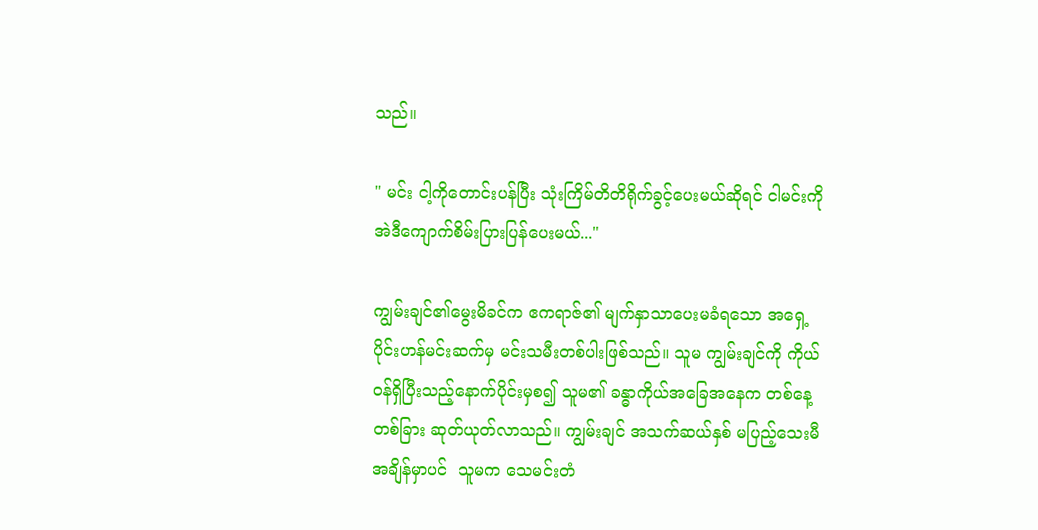သည်။

" မင်း ငါ့ကိုတောင်းပန်ပြီး သုံးကြိမ်တိတိရိုက်ခွင့်ပေးမယ်ဆိုရင် ငါမင်းကို အဲဒီကျောက်စိမ်းပြားပြန်ပေးမယ်..."

ကျွမ်းချင်၏မွေးမိခင်က ဧကရာဇ်၏ မျက်နှာသာပေးမခံရသော အရှေ့ပိုင်းဟန်မင်းဆက်မှ မင်းသမီးတစ်ပါးဖြစ်သည်။ သူမ ကျွမ်းချင်ကို ကိုယ်ဝန်ရှိပြီးသည့်နောက်ပိုင်းမှစ၍ သူမ၏ ခန္ဓာကိုယ်အခြေအနေက တစ်နေ့တစ်ခြား ဆုတ်ယုတ်လာသည်။ ကျွမ်းချင် အသက်ဆယ်နှစ် မပြည့်သေးမီအချိန်မှာပင်  သူမက သေမင်းတံ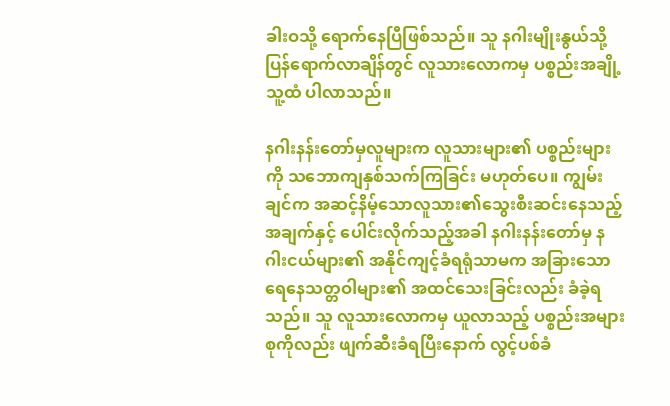ခါးဝသို့ ရောက်နေပြီဖြစ်သည်။ သူ နဂါးမျိုးနွယ်သို့ ပြန်ရောက်လာချိန်တွင် လူသားလောကမှ ပစ္စည်းအချို့ သူ့ထံ ပါလာသည်။

နဂါးနန်းတော်မှလူများက လူသားများ၏ ပစ္စည်းများကို သဘောကျနှစ်သက်ကြခြင်း မဟုတ်ပေ။ ကျွမ်းချင်က အဆင့်နိမ့်သောလူသား၏သွေးစီးဆင်းနေသည့် အချက်နှင့် ပေါင်းလိုက်သည့်အခါ နဂါးနန်းတော်မှ နဂါးငယ်များ၏ အနိုင်ကျင့်ခံရရုံသာမက အခြားသော ရေနေသတ္တဝါများ၏ အထင်သေးခြင်းလည်း ခံခဲ့ရသည်။ သူ လူသားလောကမှ ယူလာသည့် ပစ္စည်းအများစုကိုလည်း ဖျက်ဆီးခံရပြီးနောက် လွင့်ပစ်ခံ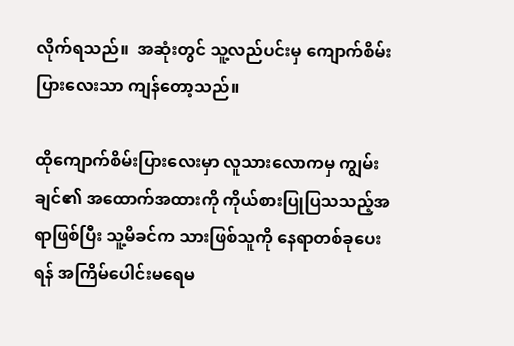လိုက်ရသည်။  အဆုံးတွင် သူ့လည်ပင်းမှ ကျောက်စိမ်းပြားလေးသာ ကျန်တော့သည်။

ထိုကျောက်စိမ်းပြားလေးမှာ လူသားလောကမှ ကျွမ်းချင်၏ အထောက်အထားကို ကိုယ်စားပြုပြသသည့်အရာဖြစ်ပြီး သူ့မိခင်က သားဖြစ်သူကို နေရာတစ်ခုပေးရန် အကြိမ်ပေါင်းမရေမ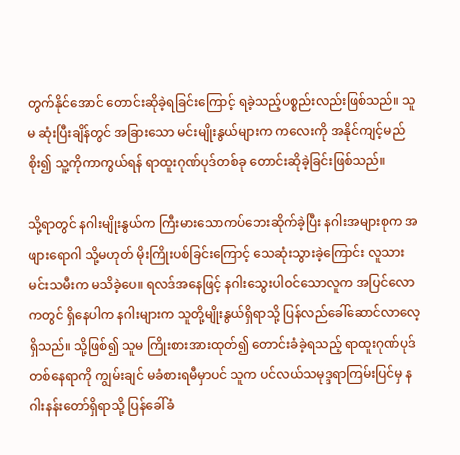တွက်နိုင်အောင် တောင်းဆိုခဲ့ရခြင်းကြောင့် ရခဲ့သည့်ပစ္စည်းလည်းဖြစ်သည်။ သူမ ဆုံးပြီးချိန်တွင် အခြားသော မင်းမျိုးနွယ်များက ကလေးကို အနိုင်ကျင့်မည်စိုး၍ သူ့ကိုကာကွယ်ရန် ရာထူးဂုဏ်ပုဒ်တစ်ခု တောင်းဆိုခဲ့ခြင်းဖြစ်သည်။

သို့ရာတွင် နဂါးမျိုးနွယ်က ကြီးမားသောကပ်ဘေးဆိုက်ခဲ့ပြီး နဂါးအများစုက အဖျားရောဂါ သို့မဟုတ် မိုးကြိုးပစ်ခြင်းကြောင့် သေဆုံးသွားခဲ့ကြောင်း လူသားမင်းသမီးက မသိခဲ့ပေ။ ရလဒ်အနေဖြင့် နဂါးသွေးပါဝင်သောလူက အပြင်လောကတွင် ရှိနေပါက နဂါးများက သူတို့မျိုးနွယ်ရှိရာသို့ ပြန်လည်ခေါ်ဆောင်လာလေ့ရှိသည်။ သို့ဖြစ်၍ သူမ ကြိုးစားအားထုတ်၍ တောင်းခံခဲ့ရသည့် ရာထူးဂုဏ်ပုဒ်တစ်နေရာကို ကျွမ်းချင် မခံစားရမီမှာပင် သူက ပင်လယ်သမုဒ္ဒရာကြမ်းပြင်မှ နဂါးနန်းတော်ရှိရာသို့ ပြန်ခေါ်ခံ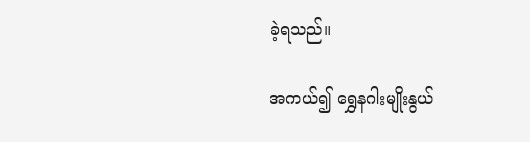ခဲ့ရသည်။

အကယ်၍ ရွှေနဂါးမျိုးနွယ်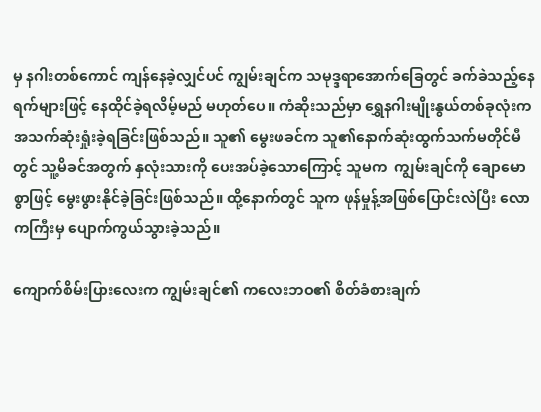မှ နဂါးတစ်ကောင် ကျန်နေခဲ့လျှင်ပင် ကျွမ်းချင်က သမုဒ္ဒရာအောက်ခြေတွင် ခက်ခဲသည့်နေရက်များဖြင့် နေထိုင်ခဲ့ရလိမ့်မည် မဟုတ်ပေ။ ကံဆိုးသည်မှာ ရွှေနဂါးမျိုးနွယ်တစ်ခုလုံးက အသက်ဆုံးရှုံးခဲ့ရခြင်းဖြစ်သည်။ သူ၏ မွေးဖခင်က သူ၏နောက်ဆုံးထွက်သက်မတိုင်မီတွင် သူ့မိခင်အတွက် နှလုံးသားကို ပေးအပ်ခဲ့သောကြောင့် သူမက  ကျွမ်းချင်ကို ချောမောစွာဖြင့် မွေးဖွားနိုင်ခဲ့ခြင်းဖြစ်သည်။ ထို့နောက်တွင် သူက ဖုန်မှုန့်အဖြစ်ပြောင်းလဲပြီး လောကကြီးမှ ပျောက်ကွယ်သွားခဲ့သည်။

ကျောက်စိမ်းပြားလေးက ကျွမ်းချင်၏ ကလေးဘဝ၏ စိတ်ခံစားချက်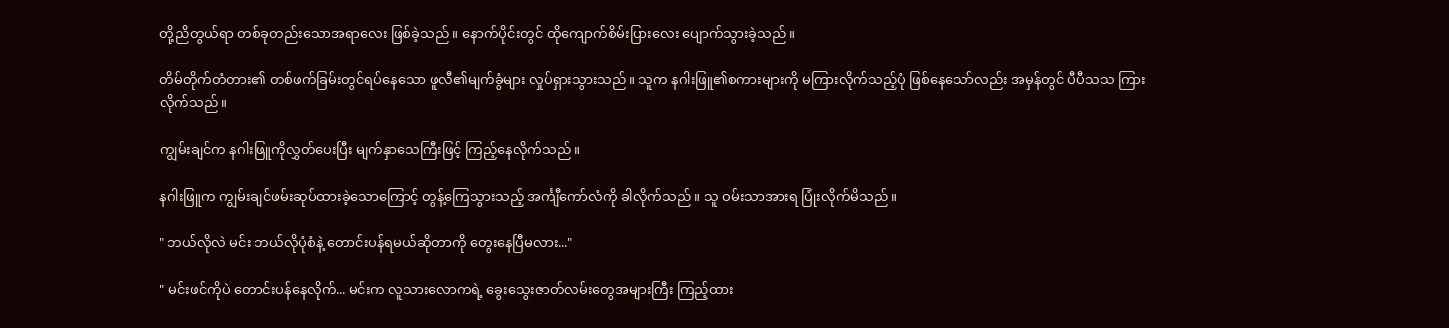တို့ညိတွယ်ရာ တစ်ခုတည်းသောအရာ‌လေး ဖြစ်ခဲ့သည်။ နောက်ပိုင်းတွင် ထိုကျောက်စိမ်းပြားလေး ပျောက်သွားခဲ့သည်။

တိမ်တိုက်တံတား၏ တစ်ဖက်ခြမ်းတွင်ရပ်နေသော ဖူလီ၏မျက်ခွံများ လှုပ်ရှားသွားသည်။ သူက နဂါးဖြူ၏စကားများကို မကြားလိုက်သည့်ပုံ ဖြစ်နေသော်လည်း အမှန်တွင် ပီပီသသ ကြားလိုက်သည်။

ကျွမ်းချင်က နဂါးဖြူကိုလွှတ်ပေးပြီး မျက်နှာသေကြီးဖြင့် ကြည့်နေလိုက်သည်။

နဂါးဖြူက ကျွမ်းချင်ဖမ်းဆုပ်ထားခဲ့သောကြောင့် တွန့်ကြေသွားသည့် အင်္ကျီကော်လံကို ခါလိုက်သည်။ သူ ဝမ်းသာအားရ ပြုံးလိုက်မိသည်။

" ဘယ်လိုလဲ မင်း ဘယ်လိုပုံစံနဲ့ တောင်းပန်ရမယ်ဆိုတာကို တွေးနေပြီမလား..."

" မင်းဖင်ကိုပဲ တောင်းပန်နေလိုက်... မင်းက လူသားလောကရဲ့ ခွေးသွေးဇာတ်လမ်းတွေအများကြီး ကြည့်ထား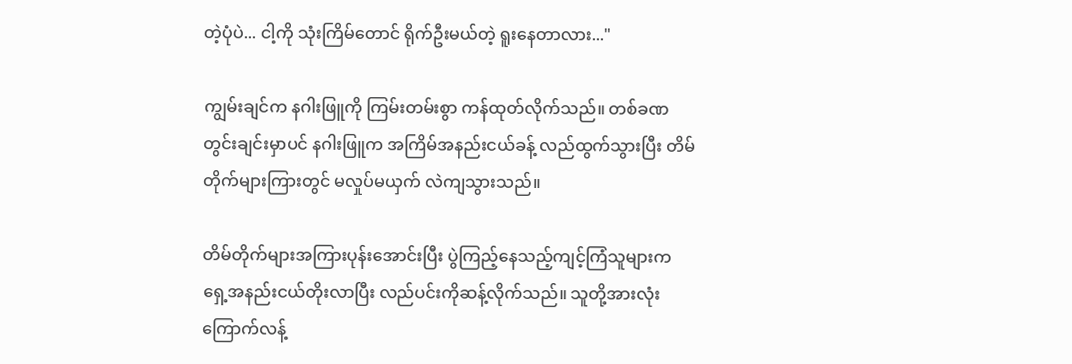တဲ့ပုံပဲ... ငါ့ကို သုံးကြိမ်တောင် ရိုက်ဦးမယ်တဲ့ ရူးနေတာလား..."

ကျွမ်းချင်က နဂါးဖြူကို ကြမ်းတမ်းစွာ ကန်ထုတ်လိုက်သည်။ တစ်ခဏတွင်းချင်းမှာပင် နဂါးဖြူက အကြိမ်အနည်းငယ်ခန့် လည်ထွက်သွားပြီး တိမ်တိုက်များကြားတွင် မလှုပ်မယှက် လဲကျသွားသည်။

တိမ်တိုက်များအကြားပုန်းအောင်းပြီး ပွဲကြည့်နေသည့်ကျင့်ကြံသူများက ရှေ့အနည်းငယ်တိုးလာပြီး လည်ပင်းကိုဆန့်လိုက်သည်။ သူတို့အားလုံး ကြောက်လန့်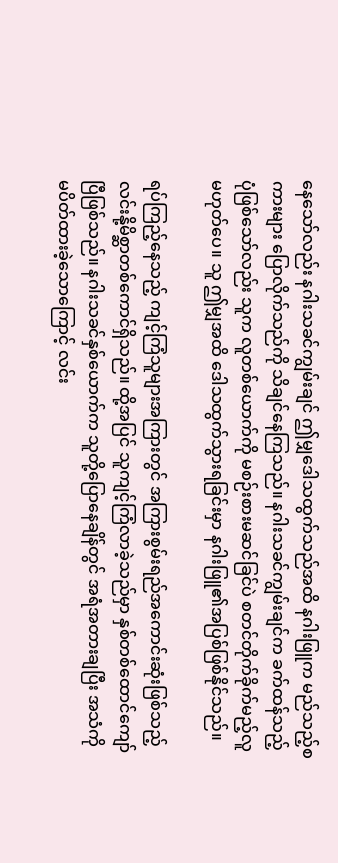နေသော်လည်း နဂါးသခင်ကျွမ်းချင် ဤမျှဒေါသထွက်သည်အထိ နဂါးဖြူက မည်သည့်စကားများ ပြောလိုက်သည်ကို သိချင်နေကြသည်။ နဂါးသခင်ကျွမ်းချင်က ခက်ထန်သည့်ပုံဖြစ်သော်လည်း သူက လူတစ်ယောက်ကို မစဉ်းစားမဆင်ခြင်ပဲ စတင်တိုက်ခိုက်မည့်လူ မဟုတ်ပေ။ သူ ဤမျှအထိ ဒေါသထွက်သွားရခြင်းမှာ နဂါးဖြူ၏အပြစ်ဖြစ်နိုင်သည်။

ရပ်ကြည့်နေသည့် ကျင့်ကြံသူများအကြားတွင် အကြားစွမ်းရည်အကောင်းဆုံးဖြစ်သည့် လင်းနို့မိစ္ဆာတစ်ကောင်ရှိသည်။ ထို့အပြင် သူကျင့်ကြံလာခဲ့သည်မှာ နှစ်တစ်ထောင်ကျော်ပြီဖြစ်သည်။ နဂါးသခင်နှစ်ယောက်က သူတို့ပြောနေချိန်တွင် အရံအတားချပြီး အသံကို မပိတ်ထားခဲ့သောကြောင့် လင်း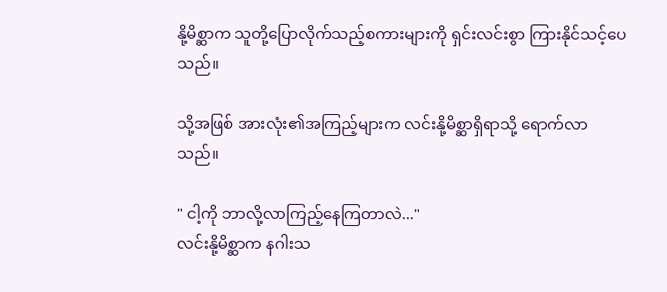နို့မိစ္ဆာက သူတို့ပြောလိုက်သည့်စကားများကို ရှင်းလင်းစွာ ကြားနိုင်သင့်ပေသည်။

သို့အဖြစ် အားလုံး၏အကြည့်များက လင်းနို့မိစ္ဆာရှိရာသို့ ရောက်လာသည်။

" ငါ့ကို ဘာလို့လာကြည့်နေကြတာလဲ..."
လင်းနို့မိစ္ဆာက နဂါးသ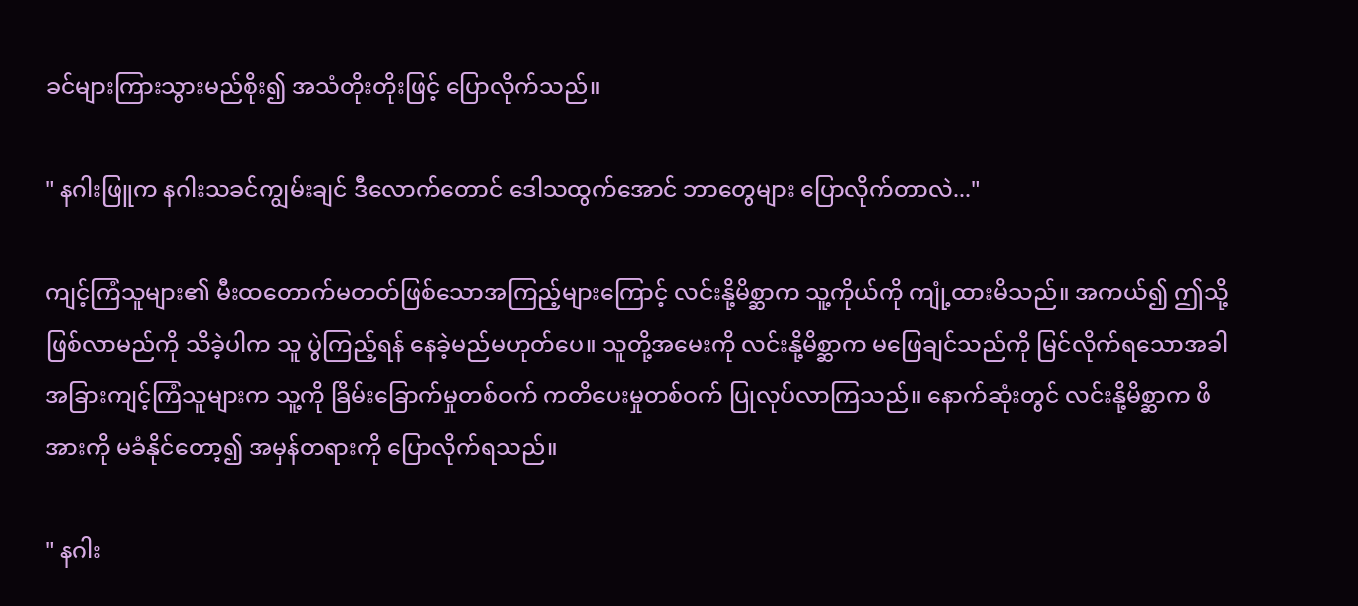ခင်များကြားသွားမည်စိုး၍ အသံတိုးတိုးဖြင့် ပြောလိုက်သည်။

" နဂါးဖြူက နဂါးသခင်ကျွမ်းချင် ဒီလောက်တောင် ဒေါသထွက်အောင် ဘာတွေများ ပြောလိုက်တာလဲ..."

ကျင့်ကြံသူများ၏ မီး‌ထတောက်မတတ်ဖြစ်သောအကြည့်များကြောင့် လင်းနို့မိစ္ဆာက သူ့ကိုယ်ကို ကျုံ့ထားမိသည်။ အကယ်၍ ဤသို့ဖြစ်လာမည်ကို သိခဲ့ပါက သူ ပွဲကြည့်ရန် နေခဲ့မည်မဟုတ်ပေ။ သူတို့အမေးကို လင်းနို့မိစ္ဆာက မဖြေချင်သည်ကို မြင်လိုက်ရသောအခါ အခြားကျင့်ကြံသူများက သူ့ကို ခြိမ်းခြောက်မှုတစ်ဝက် ကတိပေးမှုတစ်ဝက် ပြုလုပ်လာကြသည်။ နောက်ဆုံးတွင် လင်းနို့မိစ္ဆာက ဖိအားကို မခံနိုင်တော့၍ အမှန်တရားကို ပြောလိုက်ရသည်။

" နဂါး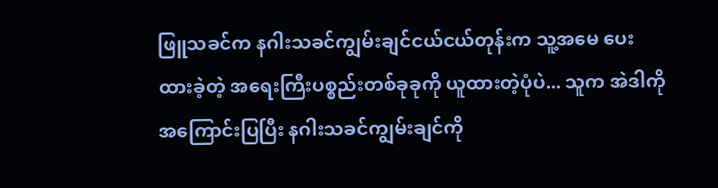ဖြူသခင်က နဂါးသခင်ကျွမ်းချင်ငယ်ငယ်တုန်းက သူ့အမေ ပေးထားခဲ့တဲ့ အရေးကြီးပစ္စည်းတစ်ခုခုကို ယူထားတဲ့ပုံပဲ... သူက အဲဒါကိုအကြောင်းပြပြီး နဂါးသခင်ကျွမ်းချင်ကို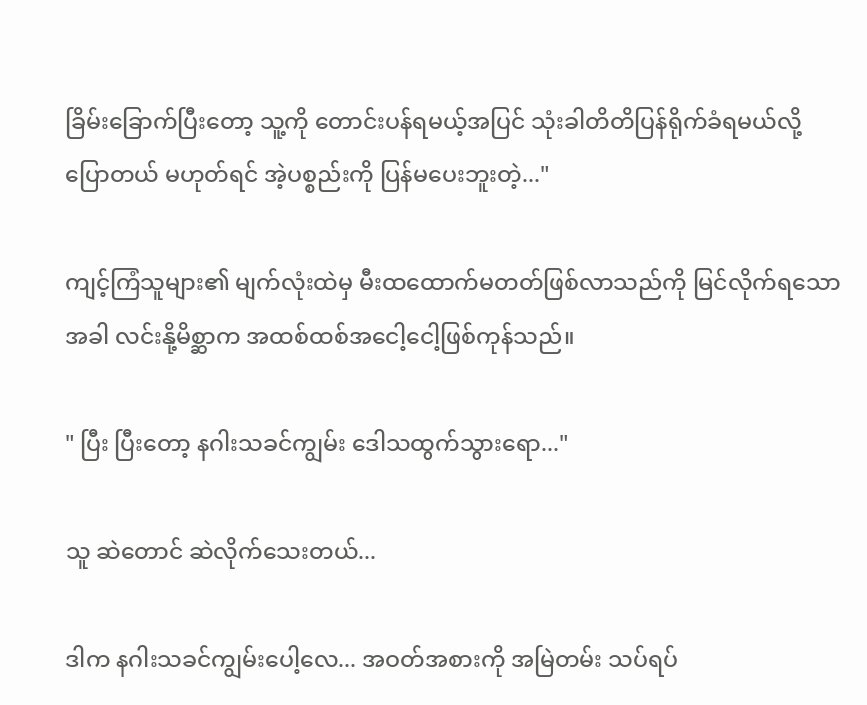ခြိမ်းခြောက်ပြီးတော့ သူ့ကို တောင်းပန်ရမယ့်အပြင် သုံးခါတိတိပြန်ရိုက်ခံရမယ်လို့ပြောတယ် မဟုတ်ရင် အဲ့ပစ္စည်းကို ပြန်မပေးဘူးတဲ့..."

ကျင့်ကြံသူများ၏ မျက်လုံးထဲမှ မီးထထောက်မတတ်ဖြစ်လာသည်ကို မြင်လိုက်ရသောအခါ လင်းနို့မိစ္ဆာက အထစ်ထစ်အငေါ့ငေါ့ဖြစ်ကုန်သည်။

" ပြီး ပြီးတော့ နဂါးသခင်ကျွမ်း ဒေါသထွက်သွားရော..."

သူ ဆဲတောင် ဆဲလိုက်သေးတယ်...

ဒါက နဂါးသခင်ကျွမ်းပေါ့လေ... အဝတ်အစားကို အမြဲတမ်း သပ်ရပ်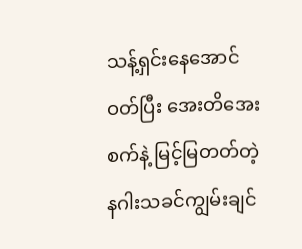သန့်ရှင်းနေအောင်ဝတ်ပြီး အေးတိအေးစက်နဲ့ မြင့်မြတတ်တဲ့ နဂါးသခင်ကျွမ်းချင်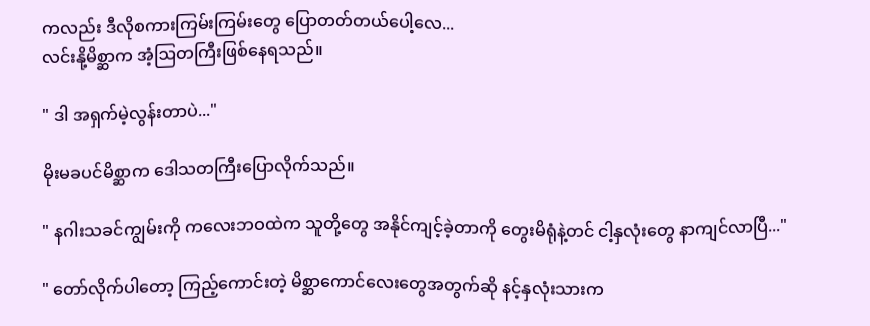ကလည်း ဒီလိုစကားကြမ်းကြမ်းတွေ ပြောတတ်တယ်ပေါ့လေ...
လင်းနို့မိစ္ဆာက အံ့ဩတကြီးဖြစ်နေရသည်။

" ဒါ အရှက်မဲ့လွန်းတာပဲ..."

မိုးမခပင်မိစ္ဆာက ဒေါသတကြီးပြောလိုက်သည်။

" နဂါးသခင်ကျွမ်းကို ကလေးဘဝထဲက သူတို့တွေ အနိုင်ကျင့်ခဲ့တာကို တွေးမိရုံနဲ့တင် ငါ့နှလုံးတွေ နာကျင်လာပြီ..."

" တော်လိုက်ပါတော့ ကြည့်ကောင်းတဲ့ မိစ္ဆာကောင်လေးတွေအတွက်ဆို နင့်နှလုံးသားက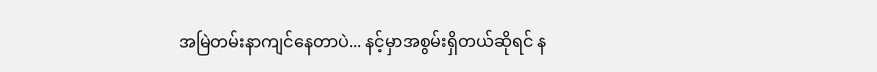အမြဲတမ်းနာကျင်နေတာပဲ... နင့်မှာအစွမ်းရှိတယ်ဆိုရင် န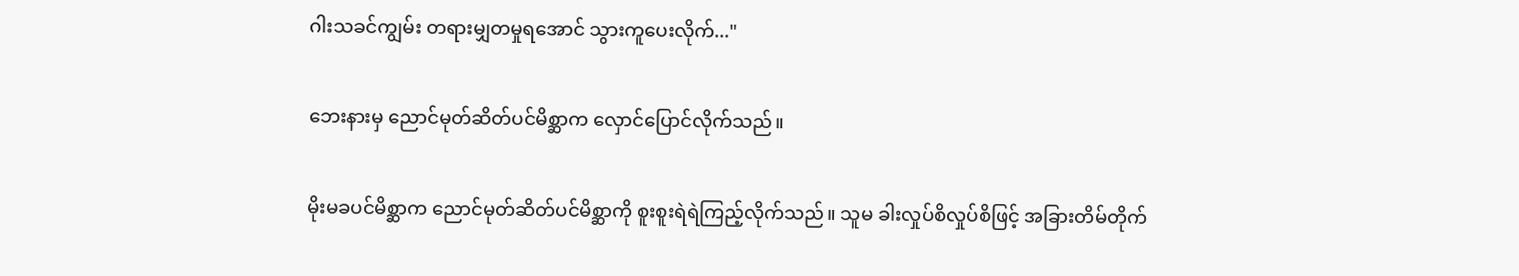ဂါးသခင်ကျွမ်း တရားမျှတမှုရအောင် သွားကူပေးလိုက်..."

ဘေးနားမှ ညောင်မုတ်ဆိတ်ပင်မိစ္ဆာက လှောင်ပြောင်လိုက်သည်။

မိုးမခပင်မိစ္ဆာက ညောင်မုတ်ဆိတ်ပင်မိစ္ဆာကို စူးစူးရဲရဲကြည့်လိုက်သည်။ သူမ ခါးလှုပ်စိလှုပ်စိဖြင့် ‌အခြားတိမ်တိုက်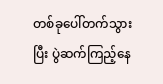တစ်ခုပေါ်တက်သွားပြီး ပွဲဆက်ကြည့်နေ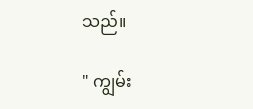သည်။

" ကျွမ်း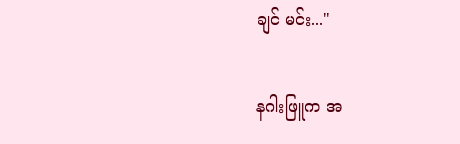ချင် မင်း..."

နဂါးဖြူက အ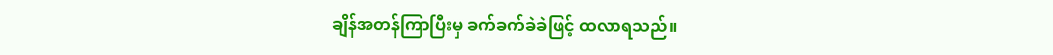ချိန်အတန်ကြာပြီးမှ ခက်ခက်ခဲခဲဖြင့် ထလာရသည်။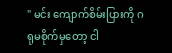" မင်း ကျောက်စိမ်းပြားကို ဂရုမစိုက်မှတော့ ငါ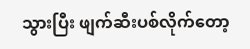သွားပြီး ဖျက်ဆီးပစ်လိုက်တော့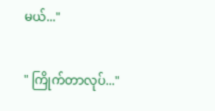မယ်..."

" ကြိုက်တာလုပ်..."